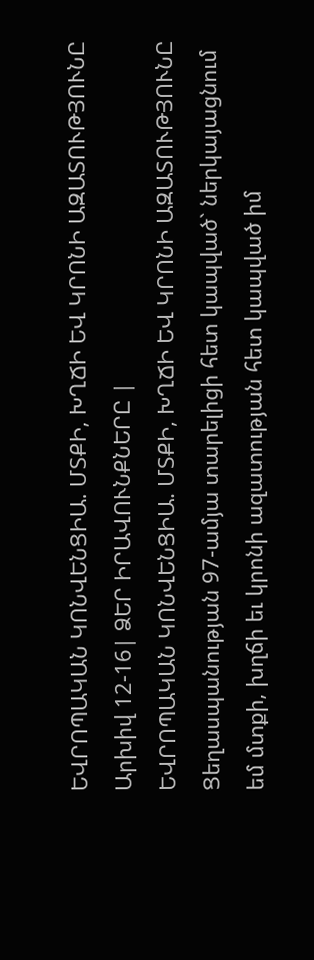ԵՎՐՈՊԱԿԱՆ ԿՈՆՎԵՆՑԻԱ. ՄՏՔԻ, ԽՂՃԻ ԵՎ ԿՐՈՆԻ ԱԶԱՏՈՒԹՅՈՒՆԸ
Արխիվ 12-16| ՁԵՐ ԻՐԱՎՈՒՆՔՆԵՐԸ |
ԵՎՐՈՊԱԿԱՆ ԿՈՆՎԵՆՑԻԱ. ՄՏՔԻ, ԽՂՃԻ ԵՎ ԿՐՈՆԻ ԱԶԱՏՈՒԹՅՈՒՆԸ
Ցեղասպանության 97-ամյա տարելիցի հետ կապված` ներկայացնում եմ մտքի, խղճի եւ կրոնի ազատության հետ կապված իմ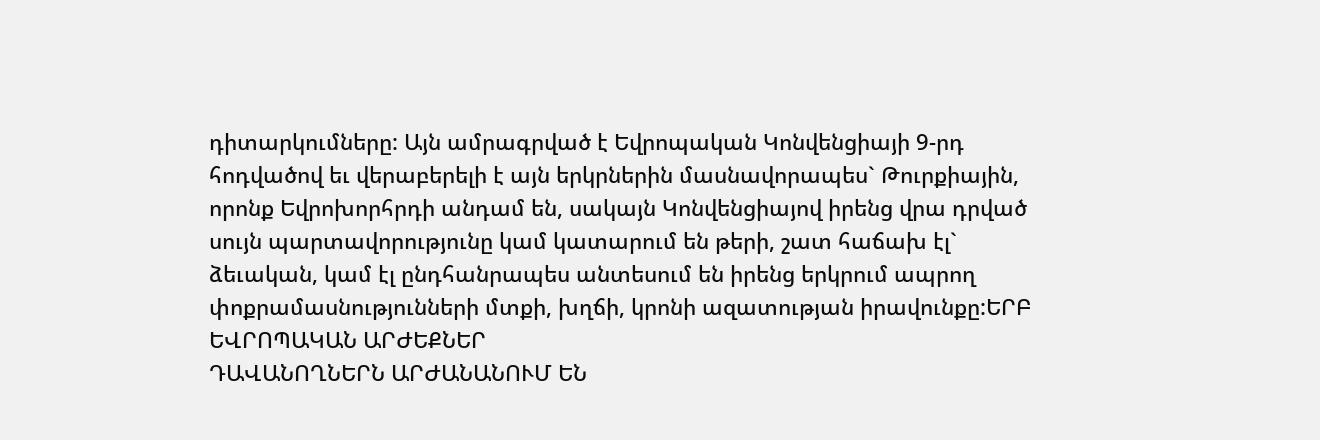դիտարկումները: Այն ամրագրված է Եվրոպական Կոնվենցիայի 9-րդ հոդվածով եւ վերաբերելի է այն երկրներին մասնավորապես` Թուրքիային, որոնք Եվրոխորհրդի անդամ են, սակայն Կոնվենցիայով իրենց վրա դրված սույն պարտավորությունը կամ կատարում են թերի, շատ հաճախ էլ` ձեւական, կամ էլ ընդհանրապես անտեսում են իրենց երկրում ապրող փոքրամասնությունների մտքի, խղճի, կրոնի ազատության իրավունքը:ԵՐԲ ԵՎՐՈՊԱԿԱՆ ԱՐԺԵՔՆԵՐ
ԴԱՎԱՆՈՂՆԵՐՆ ԱՐԺԱՆԱՆՈՒՄ ԵՆ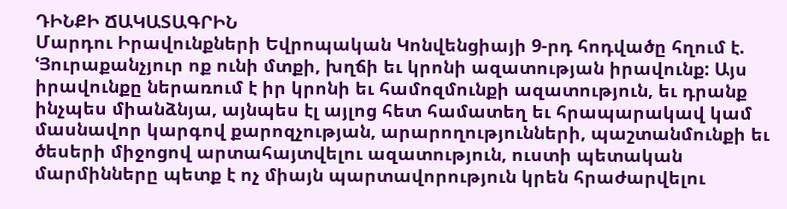ԴԻՆՔԻ ՃԱԿԱՏԱԳՐԻՆ
Մարդու Իրավունքների Եվրոպական Կոնվենցիայի 9-րդ հոդվածը հղում է. ՙՅուրաքանչյուր ոք ունի մտքի, խղճի եւ կրոնի ազատության իրավունք: Այս իրավունքը ներառում է իր կրոնի եւ համոզմունքի ազատություն, եւ դրանք ինչպես միանձնյա, այնպես էլ այլոց հետ համատեղ եւ հրապարակավ կամ մասնավոր կարգով քարոզչության, արարողությունների, պաշտանմունքի եւ ծեսերի միջոցով արտահայտվելու ազատություն, ուստի պետական մարմինները պետք է ոչ միայն պարտավորություն կրեն հրաժարվելու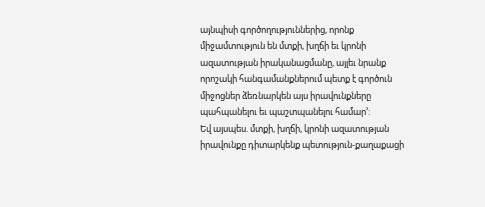այնպիսի գործողություններից, որոնք միջամտություն են մտքի, խղճի եւ կրոնի ազատության իրականացմանը, այլեւ նրանք որոշակի հանգամանքներում պետք է գործուն միջոցներ ձեռնարկեն այս իրավունքները պահպանելու եւ պաշտպանելու համար՚:
Եվ այսպես. մտքի, խղճի, կրոնի ազատության իրավունքը դիտարկենք պետություն-քաղաքացի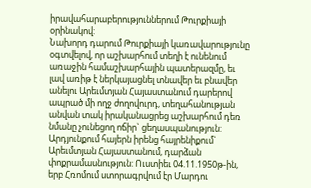իրավահարաբերություններում Թուրքիայի օրինակով:
Նախորդ դարում Թուրքիայի կառավարությունը օգտվելով, որ աշխարհում տեղի է ունենում առաջին համաշխարհային պատերազմը, եւ լավ առիթ է ներկայացնել տնավեր եւ բնավեր անելու Արեւմտյան Հայաստանում դարերով ապրած մի ողջ ժողովուրդ, տեղահանության անվան տակ իրականացրեց աշխարհում դեռ նմանը չունեցող ոճիր` ցեղասպանություն: Արդյունքում հայերն իրենց հայրենիքում` Արեւմտյան Հայաստանում, դարձան փոքրամասնություն: Ուստիեւ 04.11.1950թ-ին, երբ Հռոմում ստորագրվում էր Մարդու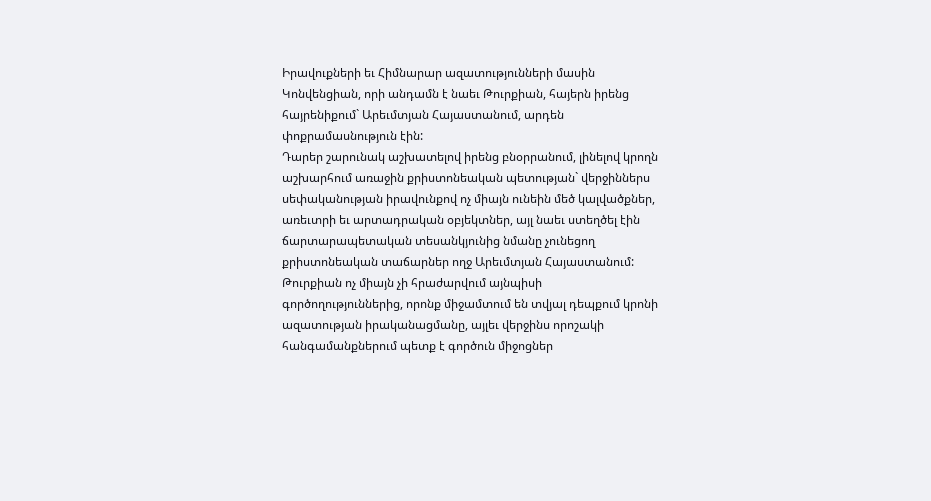Իրավուքների եւ Հիմնարար ազատությունների մասին Կոնվենցիան, որի անդամն է նաեւ Թուրքիան, հայերն իրենց հայրենիքում` Արեւմտյան Հայաստանում, արդեն փոքրամասնություն էին:
Դարեր շարունակ աշխատելով իրենց բնօրրանում, լինելով կրողն աշխարհում առաջին քրիստոնեական պետության` վերջիններս սեփականության իրավունքով ոչ միայն ունեին մեծ կալվածքներ, առեւտրի եւ արտադրական օբյեկտներ, այլ նաեւ ստեղծել էին ճարտարապետական տեսանկյունից նմանը չունեցող քրիստոնեական տաճարներ ողջ Արեւմտյան Հայաստանում: Թուրքիան ոչ միայն չի հրաժարվում այնպիսի գործողություններից, որոնք միջամտում են տվյալ դեպքում կրոնի ազատության իրականացմանը, այլեւ վերջինս որոշակի հանգամանքներում պետք է գործուն միջոցներ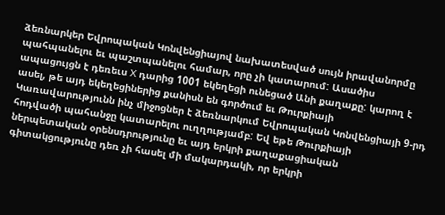ձեռնարկեր Եվրոպական Կոնվենցիայով նախատեսված սույն իրավանորմը պահպանելու եւ պաշտպանելու համար, որը չի կատարում: Ասածիս ապացույցն է դեռեւս X դարից 1001 եկեղեցի ունեցած Անի քաղաքը: կարող է ասել, թե այդ եկեղեցիներից քանիսն են գործում եւ Թուրքիայի Կառավարությունն ինչ միջոցներ է ձեռնարկում Եվրոպական Կոնվենցիայի 9-րդ հոդվածի պահանջը կատարելու ուղղությամբ: Եվ եթե Թուրքիայի ներպետական օրենսդրությունը եւ այդ երկրի քաղաքացիական գիտակցությունը դեռ չի հասել մի մակարդակի, որ երկրի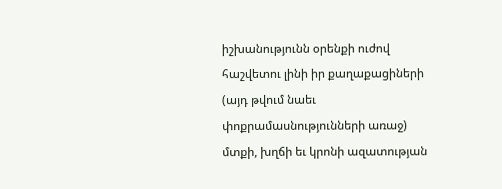իշխանությունն օրենքի ուժով հաշվետու լինի իր քաղաքացիների (այդ թվում նաեւ փոքրամասնությունների առաջ) մտքի, խղճի եւ կրոնի ազատության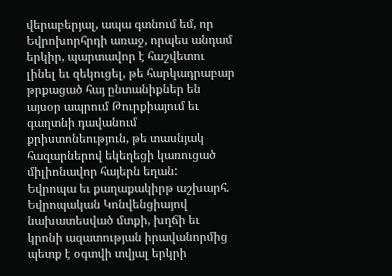վերաբերյալ, ապա գտնում եմ, որ Եվրոխորհրդի առաջ, որպես անդամ երկիր, պարտավոր է հաշվետու լինել եւ զեկուցել, թե հարկադրաբար թրքացած հայ ընտանիքներ են այսօր ապրում Թուրքիայում եւ գաղտնի դավանում քրիստոնեություն, թե տասնյակ հազարներով եկեղեցի կառուցած միլիոնավոր հայերն եղան:
Եվրոպա եւ քաղաքակիրթ աշխարհ. Եվրոպական Կոնվենցիայով նախատեսված մտքի, խղճի եւ կրոնի ազատության իրավանորմից պետք է օգտվի տվյալ երկրի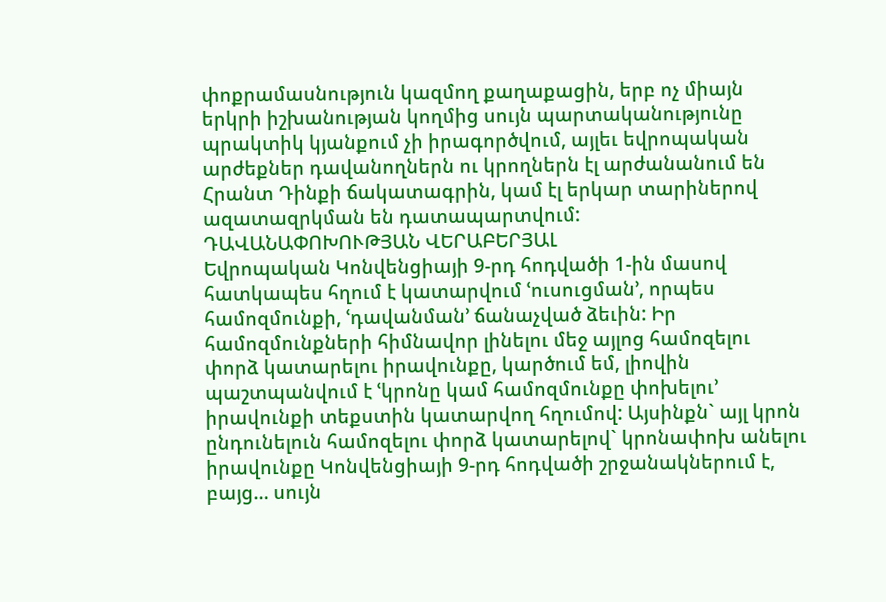փոքրամասնություն կազմող քաղաքացին, երբ ոչ միայն երկրի իշխանության կողմից սույն պարտականությունը պրակտիկ կյանքում չի իրագործվում, այլեւ եվրոպական արժեքներ դավանողներն ու կրողներն էլ արժանանում են Հրանտ Դինքի ճակատագրին, կամ էլ երկար տարիներով ազատազրկման են դատապարտվում:
ԴԱՎԱՆԱՓՈԽՈՒԹՅԱՆ ՎԵՐԱԲԵՐՅԱԼ
Եվրոպական Կոնվենցիայի 9-րդ հոդվածի 1-ին մասով հատկապես հղում է կատարվում ՙուսուցման՚, որպես համոզմունքի, ՙդավանման՚ ճանաչված ձեւին: Իր համոզմունքների հիմնավոր լինելու մեջ այլոց համոզելու փորձ կատարելու իրավունքը, կարծում եմ, լիովին պաշտպանվում է ՙկրոնը կամ համոզմունքը փոխելու՚ իրավունքի տեքստին կատարվող հղումով: Այսինքն` այլ կրոն ընդունելուն համոզելու փորձ կատարելով` կրոնափոխ անելու իրավունքը Կոնվենցիայի 9-րդ հոդվածի շրջանակներում է, բայց… սույն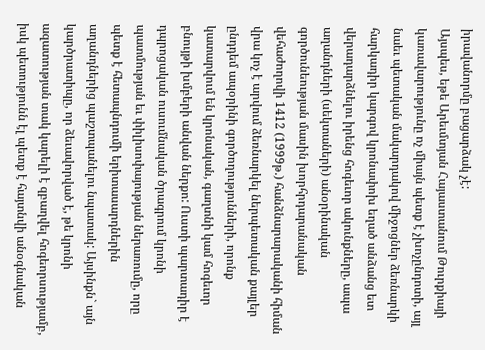իրավանորմը բացարձակ չէ:
Այսպես, եթե Արեւմտյան Հայաստանում Թուրքիայի կառավարությունը ոչ միայն պետք է չխոչընդոտի, այլ նաեւ պետական մակարդակով միջոցներ ձեռնարկի հարկադիր կարգով կրոնափոխ եղած անձանց ետ վերադարձնելու իրենց հոգեւոր ակունքները, ապա աղանդների (սեկտաների) անօրինական գործունեության մասին խորհրդարանական վեհաժողովի 1412 (1999թ.) հանձնարարականի հիման վրա կոչ է արվում ձեռնարկել ներպետական քայլեր ընդդեմ ապօրինի գործողությունների, որոնք կատարվում են կրոնական, գաղտնի կամ հոգեւոր բնույթի խմբերի անվան ներքո: Ուստի պարտադիր է դպրոցական ուսումնական ծրագրում կրոնի պատմության եւ փիլիսոփայության ներառումը, որը պետք է հետապնդումի երիտասարդներին աղանդներից պաշտպանելու նպատակ: Այսինքն` այն կարծրատիպը, որ ձեւավորված է, թե կրոնի ազատության տակ կարելի է զբաղվել հոգեորսությամբ, իսկ պետությունն էլ պետք է հայտնվի անօգնական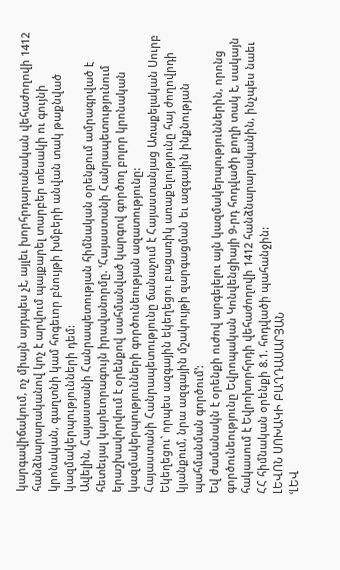կարգավիճակում, ոչ միայն այդպես չէ, այլեւ խորհրդարանական վեհաժողովի 1412 հանձնարարականով կոչ է արվում պայքարել տարբեր տեսակի ու գույնի կրոնական, գաղտնի կամ հոգեւոր բնույթի խմբերի անվան տակ թաքնված կազմակերպությունների դեմ:
Ավելին, Հայաստանի Հանրապետության հիմնական օրենքում ամրագրված է հետեւյալ կարեւորագույն իրավանորմը. ՙՀայաստանի Հանրապետությունում երաշխավորվում է օրենքով սահմանված կարգով գործող բոլոր կրոնական կազմակերպությունների գործունեության ազատությունը:
Հայաստանի Հանրապետությունը ճանաչում է Հայաստանյաց Առաքելական Սուրբ Եկեղեցու` որպես ազգային եկեղեցու բացառիկ առաքելությունը հայ ժողովրդի կյանքում, նրա ազգային մշակույթի զարգացման եւ ազգային ինքնության պահմանման գործում՚:
Եվ ժամանակն է օրենքի ուժով արգելելու այն կազմակերպություններին, որոնց գործունեությունը Եվրոպական Կոնվենցիայի 9-րդ հոդվածի քողի տակ է, սակայն հակասում է Եվրոխորհրդի վեհաժողովի 1412 հանձնարարականին, ինչպես նաեւ ՀՀ հիմնական օրենքի 8.1. հոդվածի պահանջին:
ԼԵՎՈՆ ՍՈԽԱԿԻ ԲԱՂԴԱՍԱՐՅԱՆ
ՙԼԵՎ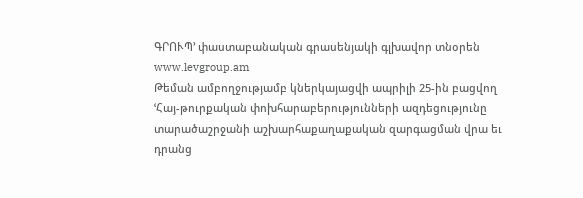ԳՐՈՒՊ՚ փաստաբանական գրասենյակի գլխավոր տնօրեն
www.levgroup.am
Թեման ամբողջությամբ կներկայացվի ապրիլի 25-ին բացվող ՙՀայ-թուրքական փոխհարաբերությունների ազդեցությունը տարածաշրջանի աշխարհաքաղաքական զարգացման վրա եւ դրանց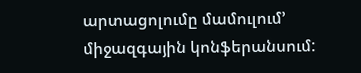արտացոլումը մամուլում՚ միջազգային կոնֆերանսում: